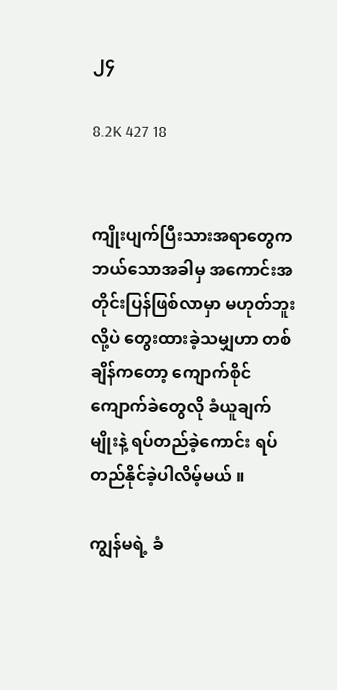၂၄

8.2K 427 18


ကျိုးပျက်ပြီးသားအရာတွေက ဘယ်သောအခါမှ အကောင်းအတိုင်းပြန်ဖြစ်လာမှာ မဟုတ်ဘူးလို့ပဲ တွေးထားခဲ့သမျှဟာ တစ်ချိန်ကတော့ ကျောက်စိုင်ကျောက်ခဲတွေလို ခံယူချက်မျိုးနဲ့ ရပ်တည်ခဲ့ကောင်း ရပ်တည်နိုင်ခဲ့ပါလိမ့်မယ် ။

ကျွန်မရဲ့ ခံ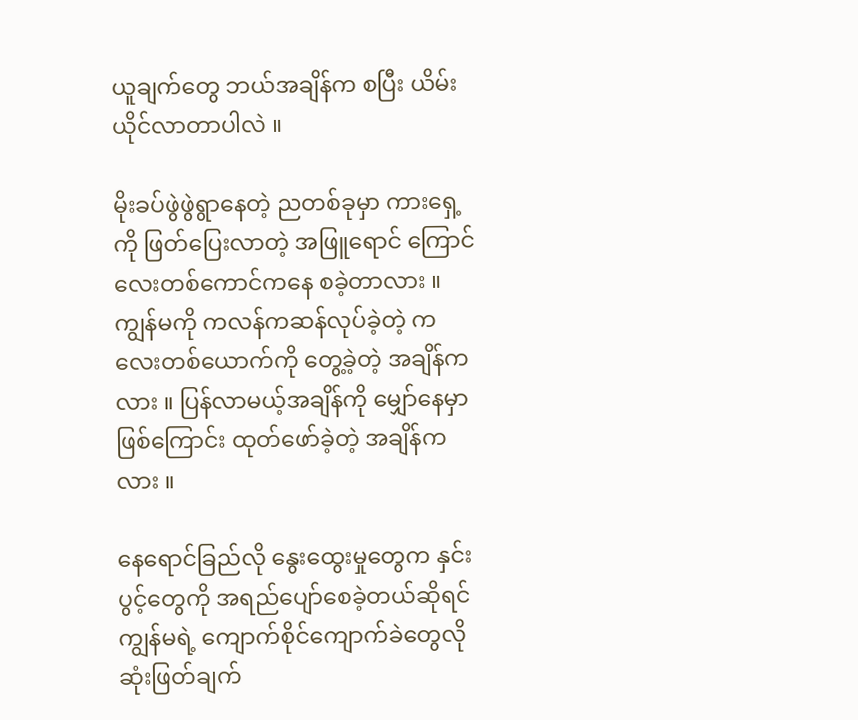ယူချက်တွေ ဘယ်အချိန်က စပြီး ယိမ်းယိုင်လာတာပါလဲ ။

မိုးခပ်ဖွဲဖွဲရွာနေတဲ့ ညတစ်ခုမှာ ကားရှေ့ကို ဖြတ်ပြေးလာတဲ့ အဖြူရောင် ကြောင်လေးတစ်ကောင်ကနေ စခဲ့တာလား ။  ကျွန်မကို ကလန်ကဆန်လုပ်ခဲ့တဲ့ ကလေးတစ်ယောက်ကို တွေ့ခဲ့တဲ့ အချိန်ကလား ။ ပြန်လာမယ့်အချိန်ကို မျှော်နေမှာဖြစ်ကြောင်း ထုတ်ဖော်ခဲ့တဲ့ အချိန်ကလား ။

နေရောင်ခြည်လို နွေးထွေးမှုတွေက နှင်းပွင့်တွေကို အရည်ပျော်စေခဲ့တယ်ဆိုရင် ကျွန်မရဲ့ ကျောက်စိုင်ကျောက်ခဲတွေလို ဆုံးဖြတ်ချက်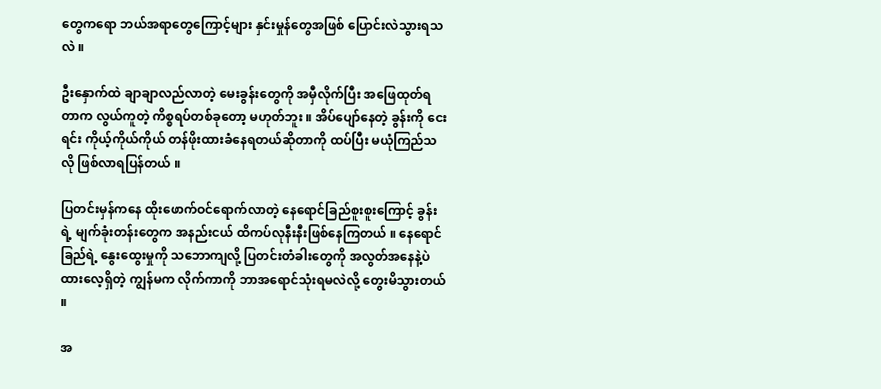တွေကရော ဘယ်အရာတွေကြောင့်များ နှင်းမှုန်တွေအဖြစ် ပြောင်းလဲသွားရသလဲ ။

ဦးနှောက်ထဲ ချာချာလည်လာတဲ့ မေးခွန်းတွေကို အမှီလိုက်ပြီး အဖြေထုတ်ရတာက လွယ်ကူတဲ့ ကိစ္စရပ်တစ်ခုတော့ မဟုတ်ဘူး ။ အိပ်ပျော်နေတဲ့ ခွန်းကို ငေးရင်း ကိုယ့်ကိုယ်ကိုယ် တန်ဖိုးထားခံနေရတယ်ဆိုတာကို ထပ်ပြီး မယုံကြည်သလို ဖြစ်လာရပြန်တယ် ။

ပြတင်းမှန်ကနေ ထိုးဖောက်ဝင်ရောက်လာတဲ့ နေရောင်ခြည်စူးစူးကြောင့် ခွန်းရဲ့ မျက်ခုံးတန်းတွေက အနည်းငယ် ထိကပ်လုနီးနီးဖြစ်နေကြတယ် ။ နေရောင်ခြည်ရဲ့ နွေးထွေးမှုကို သဘောကျလို့ ပြတင်းတံခါးတွေကို အလွတ်အနေနဲ့ပဲ ထားလေ့ရှိတဲ့ ကျွန်မက လိုက်ကာကို ဘာအရောင်သုံးရမလဲလို့ တွေးမိသွားတယ် ။

အ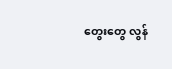တွေးတွေ လွန်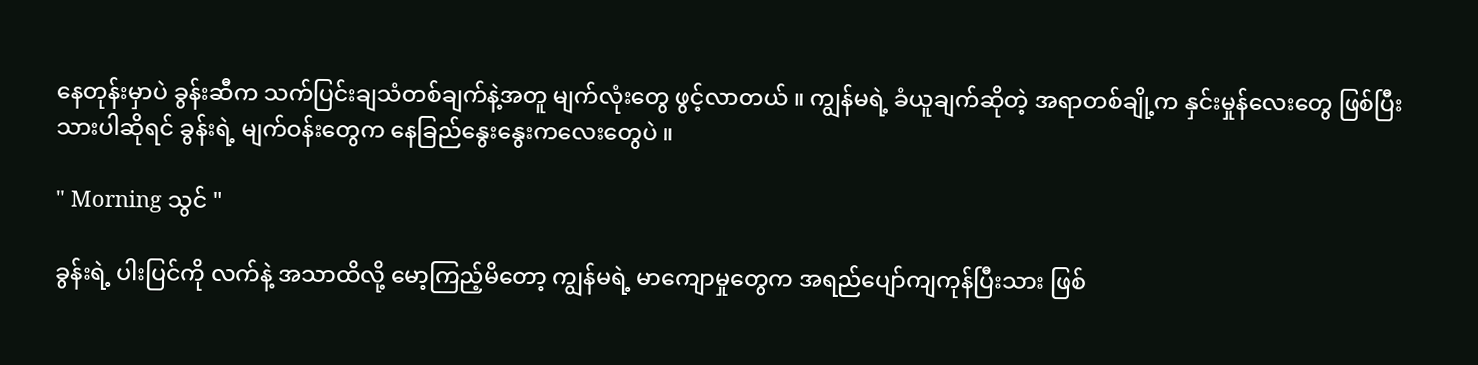နေတုန်းမှာပဲ ခွန်းဆီက သက်ပြင်းချသံတစ်ချက်နဲ့အတူ မျက်လုံးတွေ ဖွင့်လာတယ် ။ ကျွန်မရဲ့ ခံယူချက်ဆိုတဲ့ အရာတစ်ချို့က နှင်းမှုန်လေးတွေ ဖြစ်ပြီးသားပါဆိုရင် ခွန်းရဲ့ မျက်ဝန်းတွေက နေခြည်နွေးနွေးကလေးတွေပဲ ။

" Morning သွင် "

ခွန်းရဲ့ ပါးပြင်ကို လက်နဲ့ အသာထိလို့ မော့ကြည့်မိတော့ ကျွန်မရဲ့ မာကျောမှုတွေက အရည်ပျော်ကျကုန်ပြီးသား ဖြစ်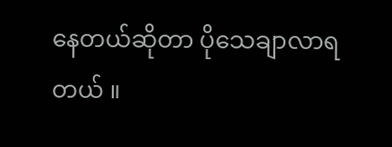နေတယ်ဆိုတာ ပိုသေချာလာရတယ် ။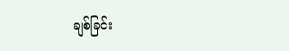ချစ်ခြင်း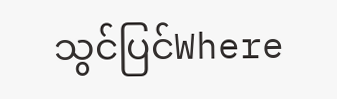သွင်ပြင်Where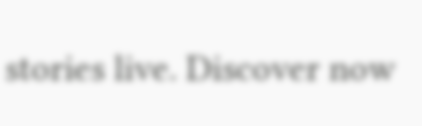stories live. Discover now